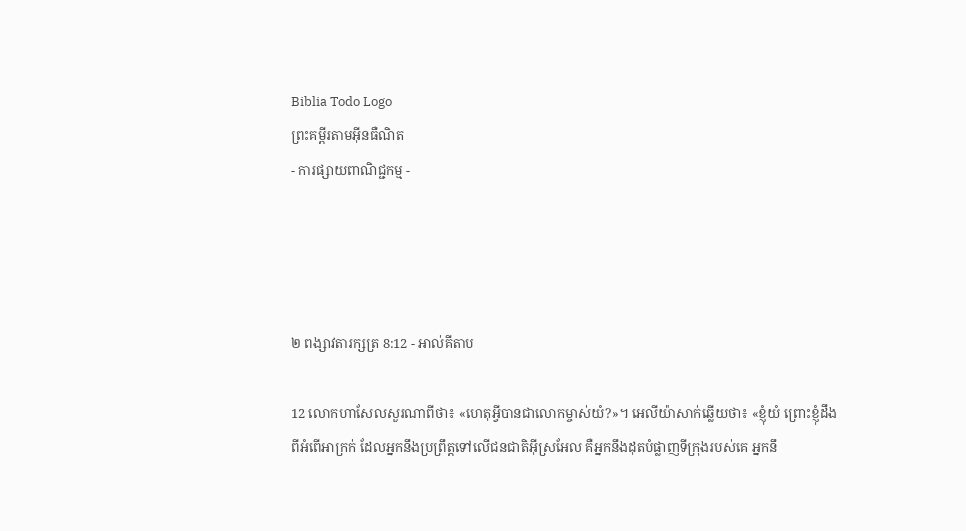Biblia Todo Logo
ព្រះគម្ពីរតាមអ៊ីនធឺណិត
- ការផ្សាយពាណិជ្ជកម្ម -




២ ពង្សាវ‌តារ‌ក្សត្រ 8:12 - អាល់គីតាប

12 លោកហាសែលសួរណាពីថា៖ «ហេតុអ្វីបានជាលោកម្ចាស់យំ?»។ អេលី‌យ៉ាសាក់ឆ្លើយថា៖ «ខ្ញុំយំ ព្រោះខ្ញុំដឹងពីអំពើអាក្រក់ ដែលអ្នកនឹងប្រព្រឹត្តទៅលើជន‌ជាតិអ៊ីស្រ‌អែល គឺអ្នកនឹងដុតបំផ្លាញទី‌ក្រុងរបស់គេ អ្នកនឹ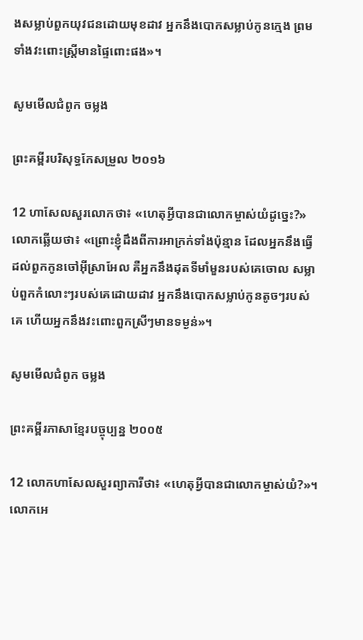ងសម្លាប់ពួកយុវជនដោយមុខដាវ អ្នកនឹងបោកសម្លាប់កូនក្មេង ព្រមទាំងវះពោះស្ត្រីមានផ្ទៃពោះផង»។

សូមមើលជំពូក ចម្លង

ព្រះគម្ពីរបរិសុទ្ធកែសម្រួល ២០១៦

12 ហាសែលសួរលោកថា៖ «ហេតុអ្វីបានជាលោកម្ចាស់យំដូច្នេះ?» លោកឆ្លើយថា៖ «ព្រោះខ្ញុំដឹងពីការអាក្រក់ទាំងប៉ុន្មាន ដែលអ្នកនឹងធ្វើដល់ពួកកូនចៅអ៊ីស្រា‌អែល គឺអ្នកនឹងដុតទីមាំ‌មួនរបស់គេចោល សម្លាប់ពួកកំលោះៗរបស់គេដោយដាវ អ្នកនឹងបោកសម្លាប់កូនតូចៗរបស់គេ ហើយអ្នកនឹងវះពោះពួកស្រីៗមានទម្ងន់»។

សូមមើលជំពូក ចម្លង

ព្រះគម្ពីរភាសាខ្មែរបច្ចុប្បន្ន ២០០៥

12 លោកហាសែលសួរព្យាការីថា៖ «ហេតុអ្វីបានជាលោកម្ចាស់យំ?»។ លោកអេ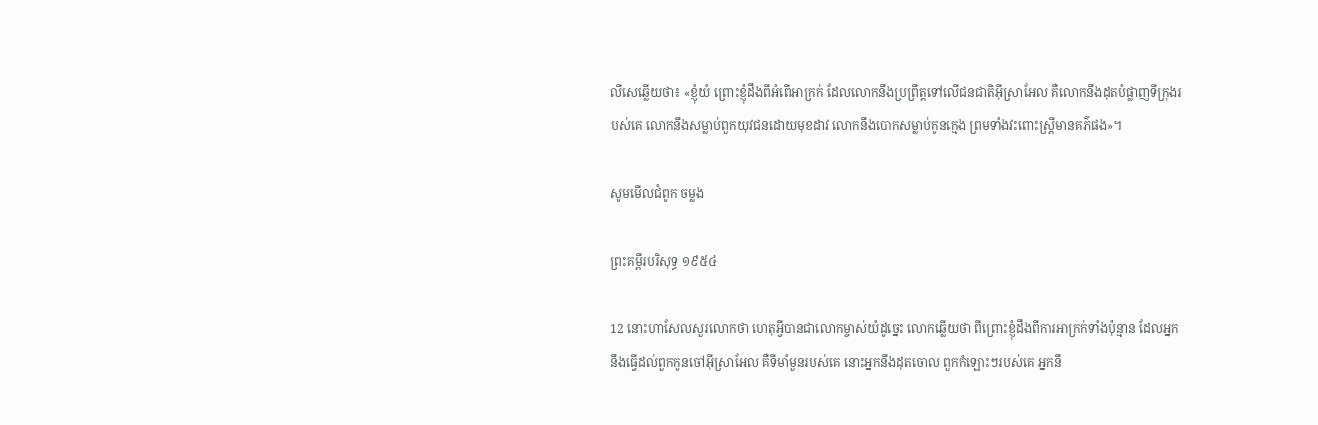លីសេឆ្លើយថា៖ «ខ្ញុំយំ ព្រោះខ្ញុំដឹងពីអំពើអាក្រក់ ដែលលោកនឹងប្រព្រឹត្តទៅលើជន‌ជាតិអ៊ីស្រា‌អែល គឺលោកនឹងដុតបំផ្លាញទីក្រុងរបស់គេ លោកនឹងសម្លាប់ពួកយុវជនដោយមុខដាវ លោកនឹងបោកសម្លាប់កូនក្មេង ព្រមទាំងវះពោះស្ត្រីមានគភ៌ផង»។

សូមមើលជំពូក ចម្លង

ព្រះគម្ពីរបរិសុទ្ធ ១៩៥៤

12 នោះហាសែលសួរលោកថា ហេតុអ្វីបានជាលោកម្ចាស់យំដូច្នេះ លោកឆ្លើយថា ពីព្រោះខ្ញុំដឹងពីការអាក្រក់ទាំងប៉ុន្មាន ដែលអ្នកនឹងធ្វើដល់ពួកកូនចៅអ៊ីស្រាអែល គឺទីមាំ‌មួនរបស់គេ នោះអ្នកនឹងដុតចោល ពួកកំឡោះៗរបស់គេ អ្នកនឹ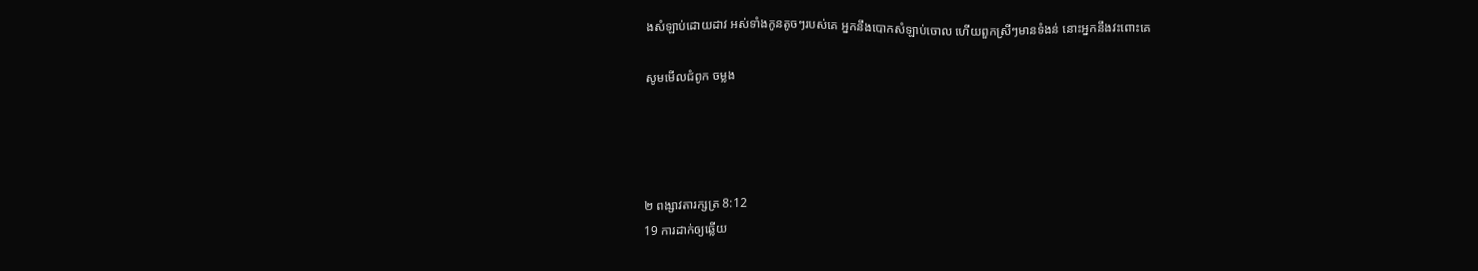ងសំឡាប់ដោយដាវ អស់ទាំងកូនតូចៗរបស់គេ អ្នកនឹងបោកសំឡាប់ចោល ហើយពួកស្រីៗមានទំងន់ នោះអ្នកនឹងវះពោះគេ

សូមមើលជំពូក ចម្លង




២ ពង្សាវ‌តារ‌ក្សត្រ 8:12
19 ការដាក់ឲ្យឆ្លើយ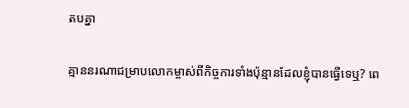តបគ្នា

គ្មាននរណាជម្រាបលោកម្ចាស់ពីកិច្ចការទាំងប៉ុន្មានដែលខ្ញុំបានធ្វើទេឬ? ពេ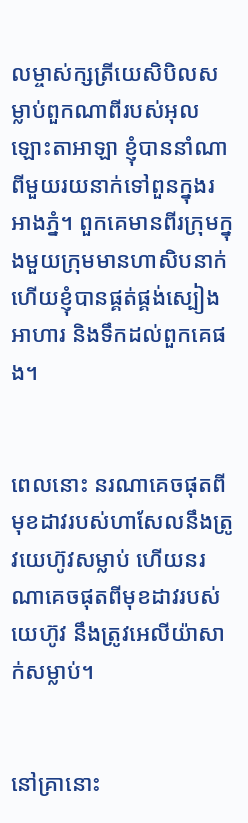លម្ចាស់ក្សត្រីយេសិ‌បិលសម្លាប់ពួកណាពីរបស់អុលឡោះ‌តាអាឡា ខ្ញុំបាននាំណាពីមួយរយនាក់ទៅពួនក្នុងរអាងភ្នំ។ ពួកគេមានពីរក្រុមក្នុងមួយក្រុមមានហា‌សិបនាក់ ហើយខ្ញុំបានផ្គត់‌ផ្គង់ស្បៀងអាហារ និងទឹកដល់ពួកគេផង។


ពេលនោះ នរណាគេចផុតពីមុខដាវរបស់ហាសែលនឹងត្រូវយេហ៊ូវសម្លាប់ ហើយនរណាគេចផុតពីមុខដាវរបស់យេហ៊ូវ នឹងត្រូវអេលី‌យ៉ាសាក់សម្លាប់។


នៅគ្រានោះ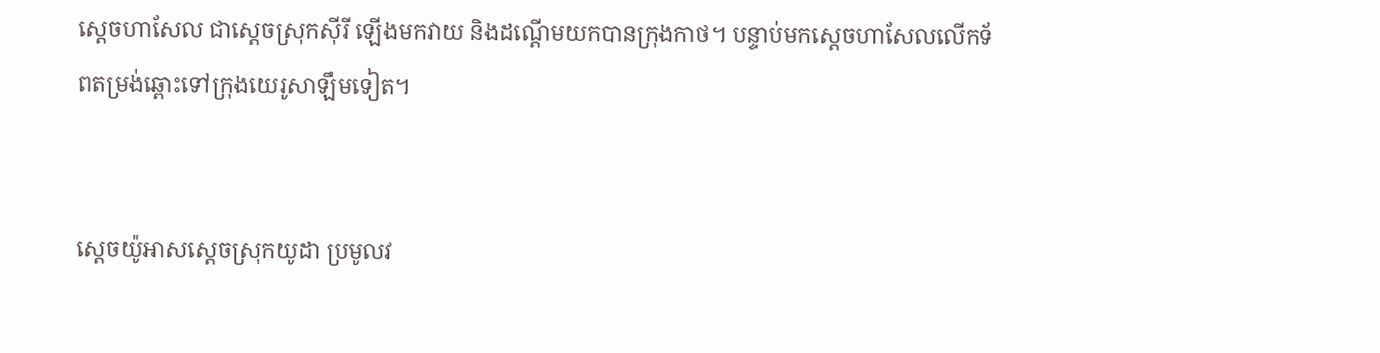ស្តេចហាសែល ជាស្តេចស្រុកស៊ីរី ឡើងមកវាយ និងដណ្តើមយកបានក្រុងកាថ។ បន្ទាប់មកស្តេចហាសែលលើកទ័ពតម្រង់ឆ្ពោះទៅក្រុងយេរូ‌សាឡឹមទៀត។


ស្តេចយ៉ូអាសស្តេចស្រុកយូដា ប្រមូលវ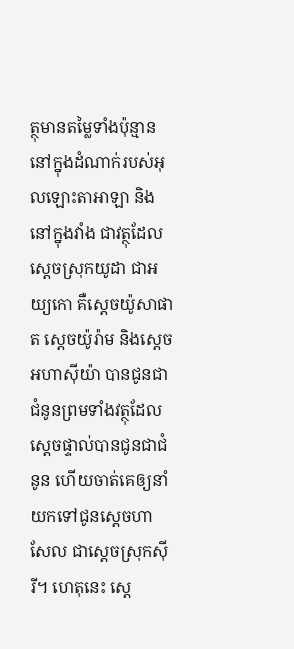ត្ថុមានតម្លៃទាំងប៉ុន្មាន នៅក្នុងដំណាក់របស់អុលឡោះ‌តាអាឡា និងនៅក្នុងវាំង ជាវត្ថុដែលស្តេចស្រុកយូដា ជាអយ្យ‌កោ គឺស្តេចយ៉ូសា‌ផាត ស្តេចយ៉ូរ៉ាម និងស្តេចអហា‌ស៊ីយ៉ា បានជូនជាជំនូនព្រមទាំងវត្ថុដែលស្តេចផ្ទាល់បានជូនជាជំនូន ហើយចាត់គេឲ្យនាំយកទៅជូនស្តេចហាសែល ជាស្តេចស្រុកស៊ីរី។ ហេតុនេះ ស្តេ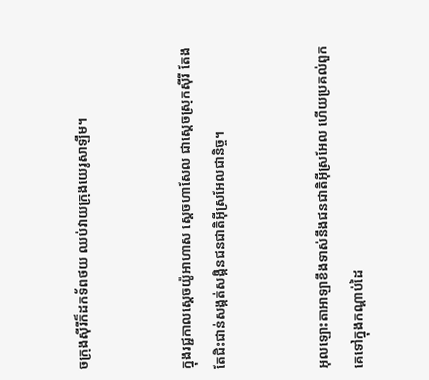ចក្រុងស៊ីរីក៏ដកទ័ពថយ ឈប់វាយក្រុងយេរូ‌សាឡឹម។


ក្នុងរជ្ជកាលស្តេចយ៉ូអាហាស ស្តេចហាសែល ជាស្តេចស្រុកស៊ីរី តែងតែជិះ‌ជាន់សង្កត់‌សង្កិនជន‌ជាតិអ៊ីស្រ‌អែលជា‌និច្ច។


អុលឡោះ‌តាអាឡាខឹងទាស់នឹងជន‌ជាតិអ៊ីស្រ‌អែល ហើយប្រគល់ពួកគេទៅក្នុងកណ្តាប់ដៃ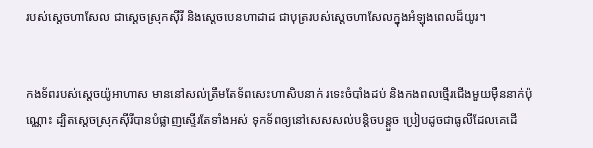របស់ស្តេចហាសែល ជាស្តេចស្រុកស៊ីរី និងស្តេចបេនហា‌ដាដ ជាបុត្ររបស់ស្តេចហា‌សែលក្នុងអំឡុងពេលដ៏យូរ។


កង‌ទ័ពរបស់ស្តេចយ៉ូអា‌ហាស មាននៅសល់ត្រឹមតែទ័ពសេះហា‌សិបនាក់ រទេះចំបាំងដប់ និងកង‌ពលថ្មើរជើងមួយម៉ឺននាក់ប៉ុណ្ណោះ ដ្បិតស្តេចស្រុកស៊ីរីបានបំផ្លាញស្ទើរតែទាំងអស់ ទុកទ័ពឲ្យនៅសេស‌សល់បន្តិច‌បន្តួច ប្រៀបដូចជាធូលីដែលគេដើ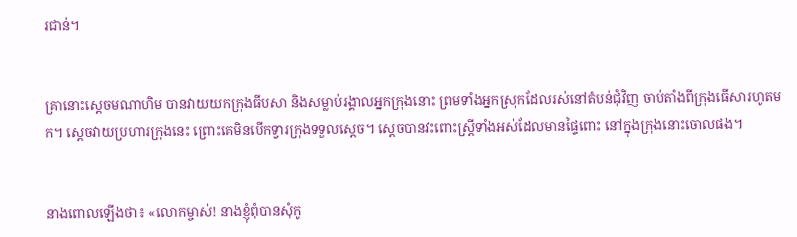រជាន់។


គ្រានោះស្តេចមណា‌ហិម បានវាយយកក្រុងធីបសា និងសម្លាប់រង្គាលអ្នកក្រុងនោះ ព្រមទាំងអ្នកស្រុកដែលរស់នៅតំបន់ជុំ‌វិញ ចាប់តាំងពីក្រុងធើសារហូតមក។ ស្តេចវាយប្រហារក្រុងនេះ ព្រោះគេមិនបើកទ្វារក្រុងទទួលស្តេច។ ស្តេចបានវះពោះស្ត្រីទាំងអស់ដែលមានផ្ទៃពោះ នៅក្នុងក្រុងនោះចោលផង។


នាងពោលឡើងថា៖ «លោកម្ចាស់! នាងខ្ញុំពុំបានសុំកូ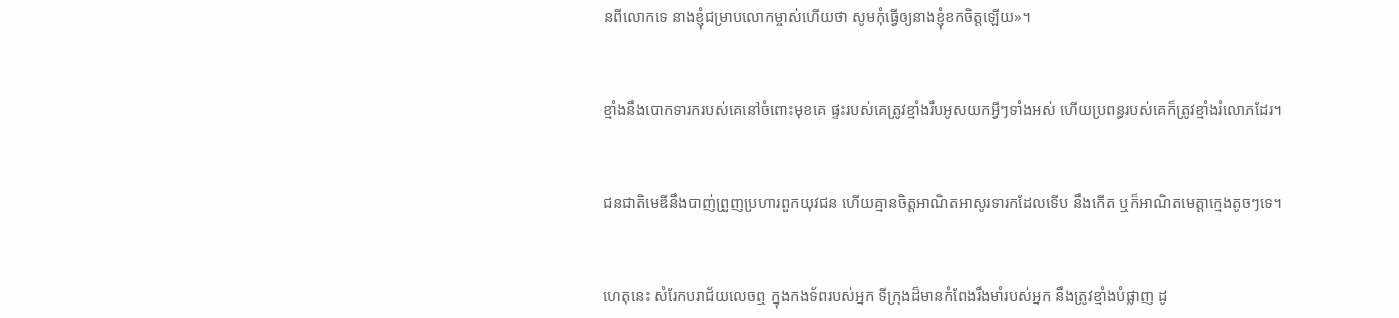នពីលោកទេ នាងខ្ញុំជម្រាបលោកម្ចាស់ហើយថា សូមកុំធ្វើឲ្យនាងខ្ញុំខកចិត្តឡើយ»។


ខ្មាំងនឹងបោកទារករបស់គេនៅចំពោះមុខគេ ផ្ទះរបស់គេត្រូវខ្មាំងរឹបអូសយកអ្វីៗទាំងអស់ ហើយប្រពន្ធរបស់គេក៏ត្រូវខ្មាំងរំលោភដែរ។


ជន‌ជាតិមេឌីនឹងបាញ់ព្រួញប្រហារពួកយុវជន ហើយគ្មានចិត្តអាណិតអាសូរទារកដែលទើប នឹងកើត ឬក៏អាណិតមេត្តាក្មេងតូចៗទេ។


ហេតុនេះ សំរែកបរា‌ជ័យលេចឮ ក្នុងកង‌ទ័ពរបស់អ្នក ទីក្រុងដ៏មានកំពែងរឹង‌មាំរបស់អ្នក នឹងត្រូវខ្មាំងបំផ្លាញ ដូ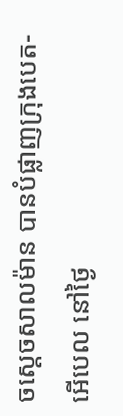ចស្ដេចសាល‌ម៉ាន បានបំផ្លាញក្រុងបេត-អើបេល នៅថ្ងៃ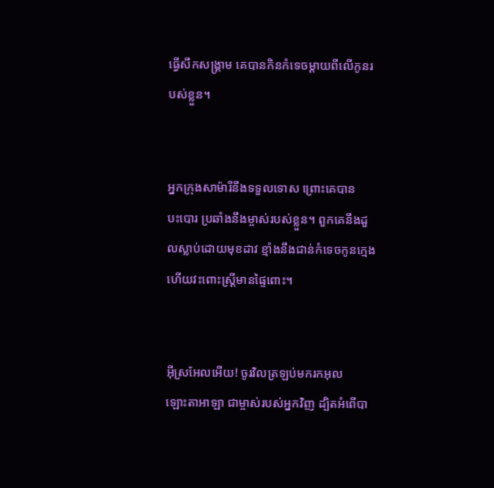ធ្វើសឹកសង្គ្រាម គេបានកិនកំទេចម្ដាយពីលើកូនរបស់ខ្លួន។


អ្នកក្រុងសាម៉ារីនឹងទទួលទោស ព្រោះគេបានបះ‌បោរ ប្រឆាំងនឹងម្ចាស់របស់ខ្លួន។ ពួកគេនឹងដួលស្លាប់ដោយមុខដាវ ខ្មាំងនឹងជាន់កំទេចកូនក្មេង ហើយវះពោះស្ត្រីមានផ្ទៃពោះ។


អ៊ីស្រ‌អែលអើយ! ចូរវិលត្រឡប់មករកអុលឡោះ‌តាអាឡា ជាម្ចាស់របស់អ្នកវិញ ដ្បិតអំពើបា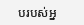បរបស់អ្ន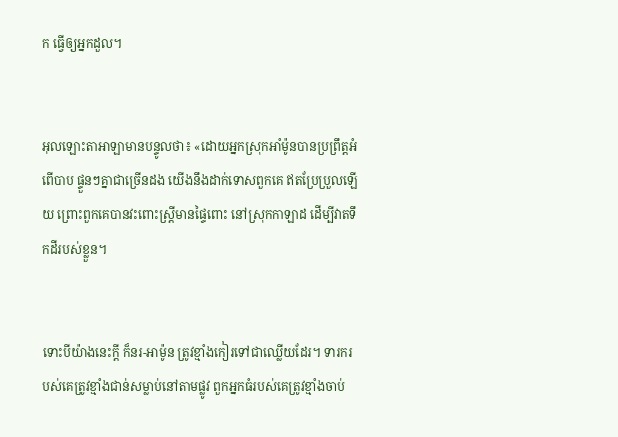ក ធ្វើឲ្យអ្នកដួល។


អុលឡោះ‌តាអាឡាមានបន្ទូលថា៖ «ដោយអ្នកស្រុកអាំម៉ូនបានប្រព្រឹត្តអំពើបាប ផ្ទួនៗគ្នាជាច្រើនដង យើងនឹងដាក់ទោសពួកគេ ឥតប្រែ‌ប្រួលឡើយ ព្រោះពួកគេបានវះពោះស្ត្រីមានផ្ទៃពោះ នៅស្រុកកាឡាដ ដើម្បីវាតទឹកដីរបស់ខ្លួន។


ទោះបីយ៉ាងនេះក្ដី ក៏នរ-អាម៉ូន ត្រូវខ្មាំងកៀរទៅជាឈ្លើយដែរ។ ទារករបស់គេត្រូវខ្មាំងជាន់សម្លាប់នៅតាមផ្លូវ ពួកអ្នកធំរបស់គេត្រូវខ្មាំងចាប់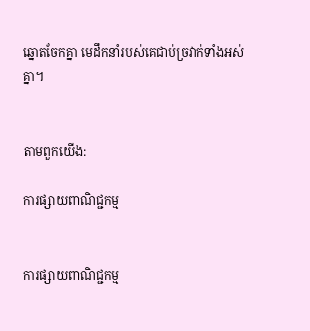ឆ្នោតចែកគ្នា មេដឹកនាំរបស់គេជាប់ច្រវាក់ទាំងអស់គ្នា។


តាមពួកយើង:

ការផ្សាយពាណិជ្ជកម្ម


ការផ្សាយពាណិជ្ជកម្ម